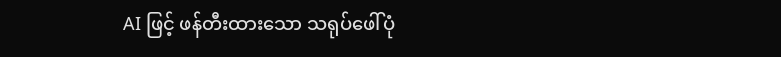AI ဖြင့် ဖန်တီးထားသော သရုပ်ဖေါ်ပုံ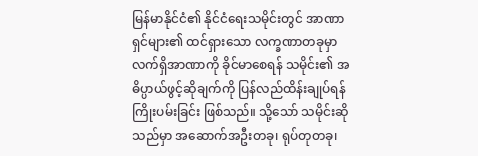မြန်မာနိုင်ငံ၏ နိုင်ငံရေးသမိုင်းတွင် အာဏာရှင်များ၏ ထင်ရှားသော လက္ခဏာတခုမှာ လက်ရှိအာဏာကို ခိုင်မာစေရန် သမိုင်း၏ အဓိပ္ပာယ်ဖွင့်ဆိုချက်ကို ပြန်လည်ထိန်းချုပ်ရန် ကြိုးပမ်းခြင်း ဖြစ်သည်။ သို့သော် သမိုင်းဆိုသည်မှာ အဆောက်အဦးတခု၊ ရုပ်တုတခု၊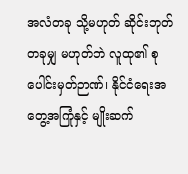အလံတခု သို့မဟုတ် ဆိုင်းဘုတ်တခုမျှ မဟုတ်ဘဲ လူထု၏ စုပေါင်းမှတ်ဉာဏ်၊ နိုင်ငံရေးအတွေ့အကြုံနှင့် မျိုးဆက်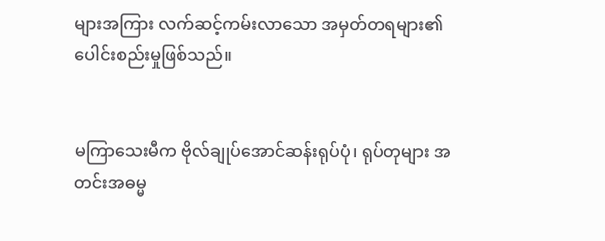များအကြား လက်ဆင့်ကမ်းလာသော အမှတ်တရများ၏ ပေါင်းစည်းမှုဖြစ်သည်။


မကြာသေးမီက ဗိုလ်ချုပ်အောင်ဆန်းရုပ်ပုံ၊ ရုပ်တုများ အတင်းအဓမ္မ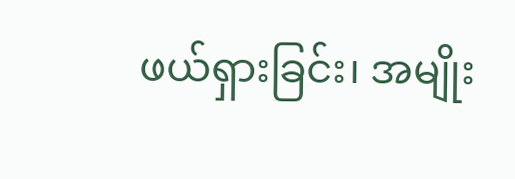ဖယ်ရှားခြင်း၊ အမျိုး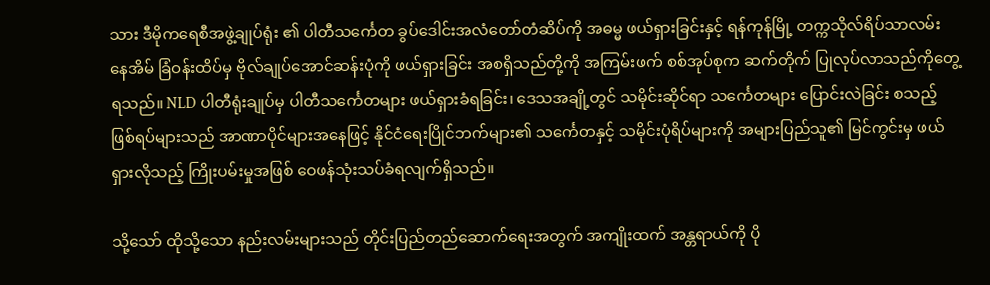သား ဒီမိုကရေစီအဖွဲ့ချုပ်ရုံး ၏ ပါတီသင်္ကေတ ခွပ်ဒေါင်းအလံတော်တံဆိပ်ကို အဓမ္မ ဖယ်ရှားခြင်းနှင့် ရန်ကုန်မြို့ တက္ကသိုလ်ရိပ်သာလမ်း နေအိမ် ခြံဝန်းထိပ်မှ ဗိုလ်ချုပ်အောင်ဆန်းပုံကို ဖယ်ရှားခြင်း အစရှိသည်တို့ကို အကြမ်းဖက် စစ်အုပ်စုက ဆက်တိုက် ပြုလုပ်လာသည်ကိုတွေ့ရသည်။ NLD ပါတီရုံးချုပ်မှ ပါတီသင်္ကေတများ ဖယ်ရှားခံရခြင်း၊ ဒေသအချို့တွင် သမိုင်းဆိုင်ရာ သင်္ကေတများ ပြောင်းလဲခြင်း စသည့် ဖြစ်ရပ်များသည် အာဏာပိုင်များအနေဖြင့် နိုင်ငံရေးပြိုင်ဘက်များ၏ သင်္ကေတနှင့် သမိုင်းပုံရိပ်များကို အများပြည်သူ၏ မြင်ကွင်းမှ ဖယ်ရှားလိုသည့် ကြိုးပမ်းမှုအဖြစ် ဝေဖန်သုံးသပ်ခံရလျက်ရှိသည်။

သို့သော် ထိုသို့သော နည်းလမ်းများသည် တိုင်းပြည်တည်ဆောက်ရေးအတွက် အကျိုးထက် အန္တရာယ်ကို ပို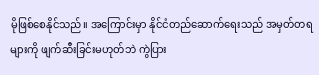မိုဖြစ်စေနိုင်သည်။ အကြောင်းမှာ နိုင်ငံတည်ဆောက်ရေးသည် အမှတ်တရများကို ဖျက်ဆီးခြင်းမဟုတ်ဘဲ ကွဲပြား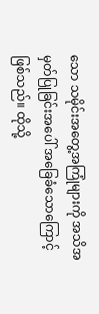သော သမိုင်းအတွေ့အကြုံများကို အသိအမှတ်ပြုခြင်းအပေါ် အခြေခံသောကြောင့် ဖြစ်သည်။ ထိုသို့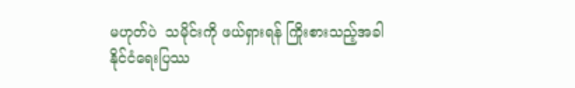မဟုတ်ပဲ  သမိုင်းကို ဖယ်ရှားရန် ကြိုးစားသည့်အခါ နိုင်ငံရေးပြဿ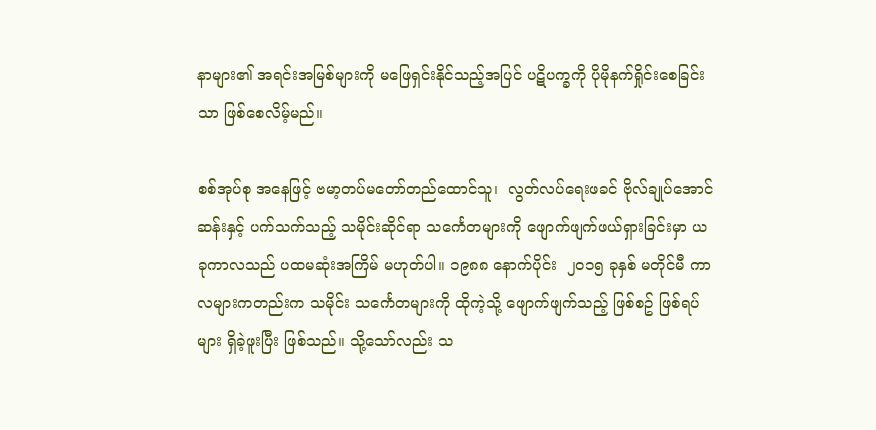နာများ၏ အရင်းအမြစ်များကို မဖြေရှင်းနိုင်သည့်အပြင် ပဋိပက္ခကို ပိုမိုနက်ရှိုင်းစေခြင်းသာ ဖြစ်စေလိမ့်မည်။

စစ်အုပ်စု အနေဖြင့် ဗမာ့တပ်မတော်တည်ထောင်သူ၊  လွတ်လပ်ရေးဖခင် ဗိုလ်ချုပ်အောင်ဆန်းနှင့် ပက်သက်သည့် သမိုင်းဆိုင်ရာ သင်္ကေတများကို ဖျောက်ဖျက်ဖယ်ရှားခြင်းမှာ ယခုကာလသည် ပထမဆုံးအကြိမ် မဟုတ်ပါ။ ၁၉၈၈ နောက်ပိုင်း  ၂၀၁၅ ခုနှစ် မတိုင်မီ ကာလများကတည်းက သမိုင်း သင်္ကေတများကို ထိုကဲ့သို့ ဖျောက်ဖျက်သည့် ဖြစ်စဥ် ဖြစ်ရပ်များ ရှိခဲ့ဖူးပြီး ဖြစ်သည်။ သို့သော်လည်း သ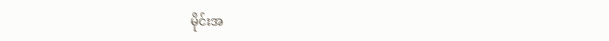မိုင်းအ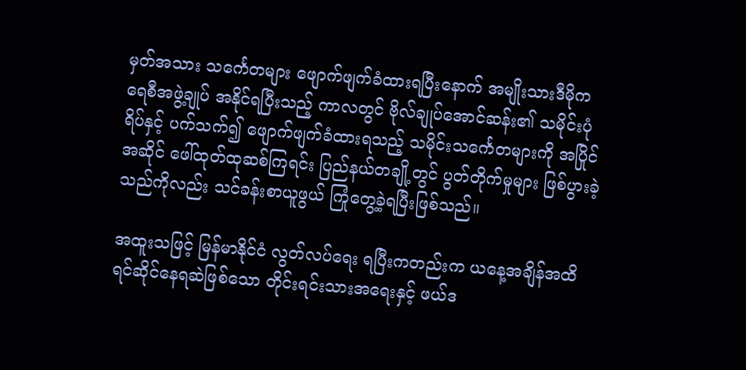မှတ်အသား သင်္ကေတများ ဖျောက်ဖျက်ခံထားရပြီးနောက် အမျိုးသားဒီမိုကရေစီအဖွဲ့ချုပ် အနိုင်ရပြီးသည့် ကာလတွင် ဗိုလ်ချုပ်အောင်ဆန်း၏ သမိုင်းပုံရိပ်နှင့် ပက်သက်၍ ဖျောက်ဖျက်ခံထားရသည့် သမိုင်းသင်္ကေတများကို အပြိုင်အဆိုင် ဖေါ်ထုတ်ထုဆစ်ကြရင်း ပြည်နယ်တချို့တွင် ပွတ်တိုက်မှုများ ဖြစ်ပွားခဲ့သည်ကိုလည်း သင်ခန်းစာယူဖွယ် ကြုံတွေ့ခဲ့ရပြီးဖြစ်သည်။

အထူးသဖြင့် မြန်မာနိုင်ငံ လွတ်လပ်ရေး ရပြီးကတည်းက ယနေ့အချိန်အထိ ရင်ဆိုင်နေရဆဲဖြစ်သော တိုင်းရင်းသားအရေးနှင့် ဖယ်ဒ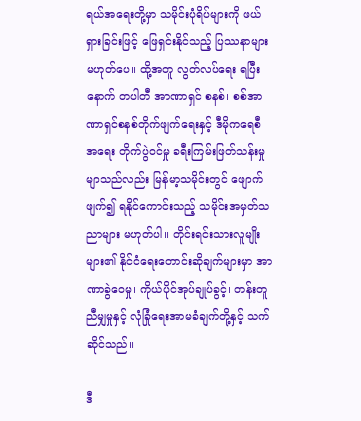ရယ်အရေးတို့မှာ သမိုင်းပုံရိပ်များကို ဖယ်ရှားခြင်းဖြင့် ဖြေရှင်းနိုင်သည့် ပြဿနာများ မဟုတ်ပေ။ ထို့အတူ လွတ်လပ်ရေး ရပြီးနောက် တပါတီ အာဏာရှင် စနစ်၊ စစ်အာဏာရှင်စနစ်တိုက်ဖျက်ရေးနှင့် ဒီမိုကရေစီအရေး တိုက်ပွဲဝင်မှု ခရီးကြမ်းဖြတ်သန်းမှု မျာသည်လည်း မြန်မာ့သမိုင်းတွင် ဖျောက်ဖျက်၍ ရနိုင်ကောင်းသည့် သမိုင်းအမှတ်သညာများ မဟုတ်ပါ။ တိုင်းရင်းသားလူမျိုးများ၏ နိုင်ငံရေးတောင်းဆိုချက်များမှာ အာဏာခွဲဝေမှု၊ ကိုယ်ပိုင်အုပ်ချုပ်ခွင့်၊ တန်းတူညီမျှမှုနှင့် လုံခြုံရေးအာမခံချက်တို့နှင့် သက်ဆိုင်သည်။

ဒီ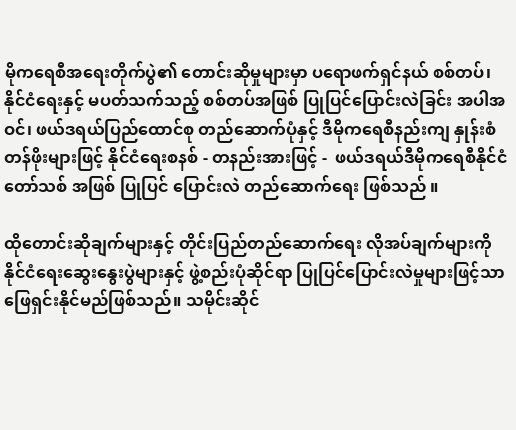မိုကရေစီအရေးတိုက်ပွဲ၏ တောင်းဆိုမှုများမှာ ပရောဖက်ရှင်နယ် စစ်တပ်၊  နိုင်ငံရေးနှင့် မပတ်သက်သည့် စစ်တပ်အဖြစ် ပြုပြင်ပြောင်းလဲခြင်း အပါအဝင်၊ ဖယ်ဒရယ်ပြည်ထောင်စု တည်ဆောက်ပုံနှင့် ဒီမိုကရေစီနည်းကျ နှုန်းစံတန်ဖိုးများဖြင့် နိုင်ငံရေးစနစ် - တနည်းအားဖြင့် -  ဖယ်ဒရယ်ဒီမိုကရေစီနိုင်ငံတော်သစ် အဖြစ် ပြုပြင် ပြောင်းလဲ တည်ဆောက်ရေး ဖြစ်သည် ။

ထိုတောင်းဆိုချက်များနှင့် တိုင်းပြည်တည်ဆောက်ရေး လိုအပ်ချက်များကို နိုင်ငံရေးဆွေးနွေးပွဲများနှင့် ဖွဲ့စည်းပုံဆိုင်ရာ ပြုပြင်ပြောင်းလဲမှုများဖြင့်သာ ဖြေရှင်းနိုင်မည်ဖြစ်သည်။ သမိုင်းဆိုင်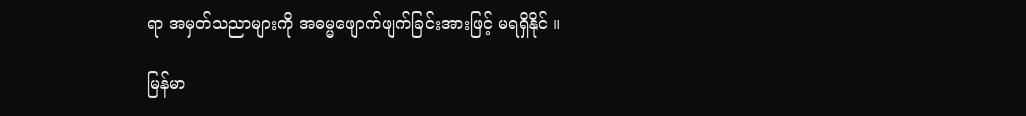ရာ အမှတ်သညာများကို အဓမ္မဖျောက်ဖျက်ခြင်းအားဖြင့် မရရှိနိုင် ။

မြန်မာ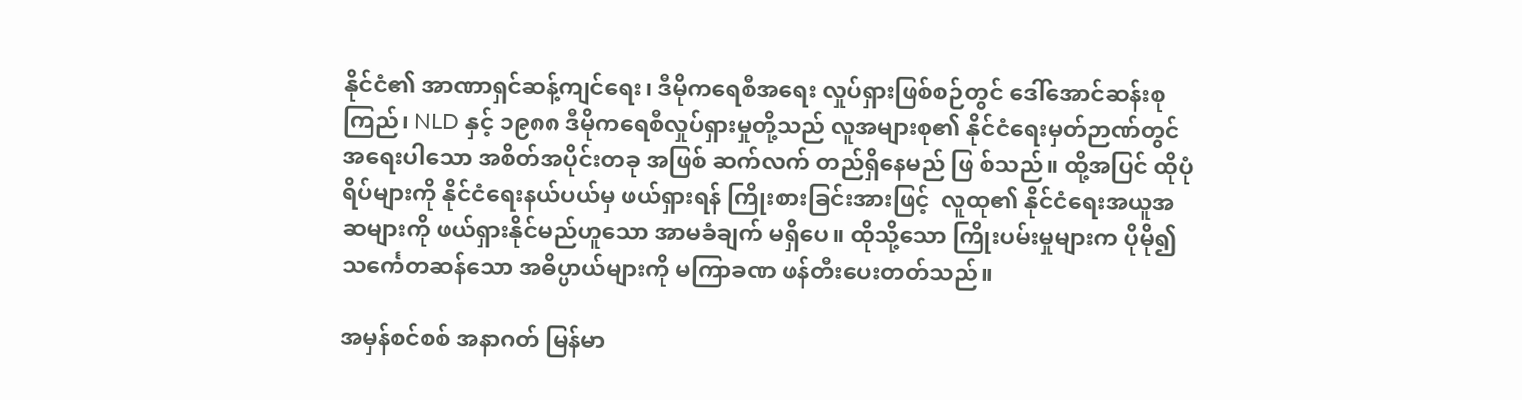နိုင်ငံ၏ အာဏာရှင်ဆန့်ကျင်ရေး၊ ဒီမိုကရေစီအရေး လှုပ်ရှားဖြစ်စဉ်တွင် ဒေါ်အောင်ဆန်းစုကြည်၊ NLD နှင့် ၁၉၈၈ ဒီမိုကရေစီလှုပ်ရှားမှုတို့သည် လူအများစု၏ နိုင်ငံရေးမှတ်ဉာဏ်တွင် အရေးပါသော အစိတ်အပိုင်းတခု အဖြစ် ဆက်လက် တည်ရှိနေမည် ဖြ စ်သည်။ ထို့အပြင် ထိုပုံရိပ်များကို နိုင်ငံရေးနယ်ပယ်မှ ဖယ်ရှားရန် ကြိုးစားခြင်းအားဖြင့်  လူထု၏ နိုင်ငံရေးအယူအဆများကို ဖယ်ရှားနိုင်မည်ဟူသော အာမခံချက် မရှိပေ။ ထိုသို့သော ကြိုးပမ်းမှုများက ပိုမို၍ သင်္ကေတဆန်သော အဓိပ္ပာယ်များကို မကြာခဏ ဖန်တီးပေးတတ်သည်။

အမှန်စင်စစ် အနာဂတ် မြန်မာ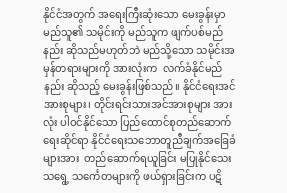နိုင်ငံအတွက် အရေးကြီးဆုံးသော မေးခွန်းမှာ မည်သူ၏ သမိုင်းကို မည်သူက ဖျက်ပစ်မည်နည်း ဆိုသည်မဟုတ်ဘဲ မည်သို့သော သမိုင်းအမှန်တရားများကို အားလုံးက  လက်ခံနိုင်မည်နည်း ဆိုသည့် မေးခွန်းဖြစ်သည်။ နိုင်ငံရေးအင်အားစုများ၊ တိုင်းရင်းသားအင်အားစုများ အားလုံး ပါဝင်နိုင်သော ပြည်ထောင်စုတည်ဆောက်ရေးဆိုင်ရာ နိုင်ငံရေးသဘောတူညီချက်အခြေခံများအား  တည်ဆောက်ရယူခြင်း မပြုနိုင်သေးသရွေ့ သင်္ကေတများကို ဖယ်ရှားခြင်းက ပဋိ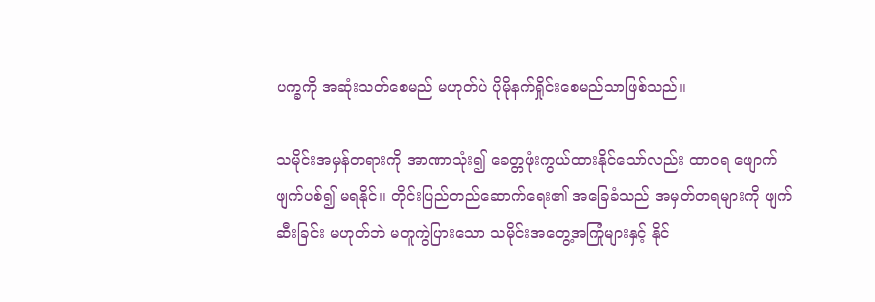ပက္ခကို အဆုံးသတ်စေမည် မဟုတ်ပဲ ပိုမိုနက်ရှိုင်းစေမည်သာဖြစ်သည်။

သမိုင်းအမှန်တရားကို အာဏာသုံး၍ ခေတ္တဖုံးကွယ်ထားနိုင်သော်လည်း ထာဝရ ဖျောက်ဖျက်ပစ်၍ မရနိုင်။ တိုင်းပြည်တည်ဆောက်ရေး၏ အခြေခံသည် အမှတ်တရများကို ဖျက်ဆီးခြင်း မဟုတ်ဘဲ မတူကွဲပြားသော သမိုင်းအတွေ့အကြုံများနှင့် နိုင်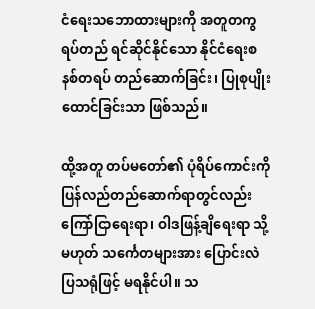ငံရေးသဘောထားများကို အတူတကွ ရပ်တည် ရင်ဆိုင်နိုင်သော နိုင်ငံရေးစနစ်တရပ် တည်ဆောက်ခြင်း၊ ပြုစုပျိုးထောင်ခြင်းသာ ဖြစ်သည်။

ထို့အတူ တပ်မတော်၏ ပုံရိပ်ကောင်းကို ပြန်လည်တည်ဆောက်ရာတွင်လည်း ကြော်ငြာရေးရာ၊ ဝါဒဖြန့်ချိရေးရာ သို့မဟုတ် သင်္ကေတများအား ပြောင်းလဲပြသရုံဖြင့် မရနိုင်ပါ။ သ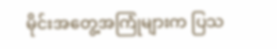မိုင်းအတွေ့အကြုံများက ပြသ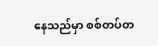နေသည်မှာ စစ်တပ်တ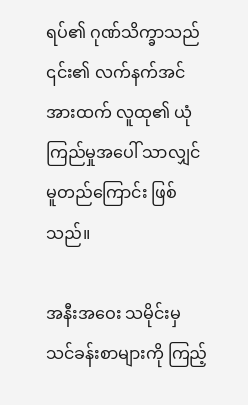ရပ်၏ ဂုဏ်သိက္ခာသည် ၎င်း၏ လက်နက်အင်အားထက် လူထု၏ ယုံကြည်မှုအပေါ် သာလျှင် မူတည်ကြောင်း ဖြစ်သည်။

အနီးအဝေး သမိုင်းမှ သင်ခန်းစာများကို ကြည့်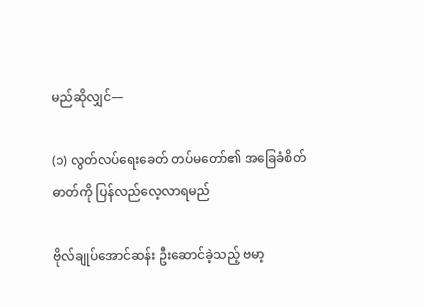မည်ဆိုလျှင်—

(၁) လွတ်လပ်ရေးခေတ် တပ်မတော်၏ အခြေခံစိတ်ဓာတ်ကို ပြန်လည်လေ့လာရမည်

ဗိုလ်ချုပ်အောင်ဆန်း ဦးဆောင်ခဲ့သည့် ဗမာ့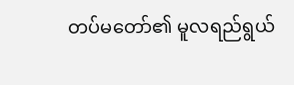တပ်မတော်၏ မူလရည်ရွယ်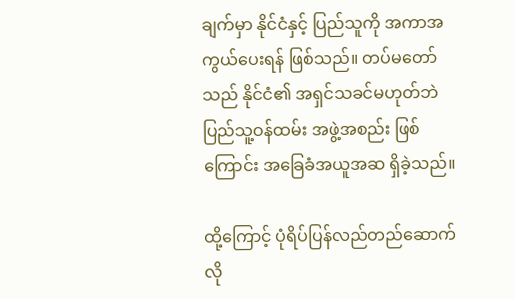ချက်မှာ နိုင်ငံနှင့် ပြည်သူကို အကာအကွယ်ပေးရန် ဖြစ်သည်။ တပ်မတော်သည် နိုင်ငံ၏ အရှင်သခင်မဟုတ်ဘဲ ပြည်သူ့ဝန်ထမ်း အဖွဲ့အစည်း ဖြစ်ကြောင်း အခြေခံအယူအဆ ရှိခဲ့သည်။

ထို့ကြောင့် ပုံရိပ်ပြန်လည်တည်ဆောက်လို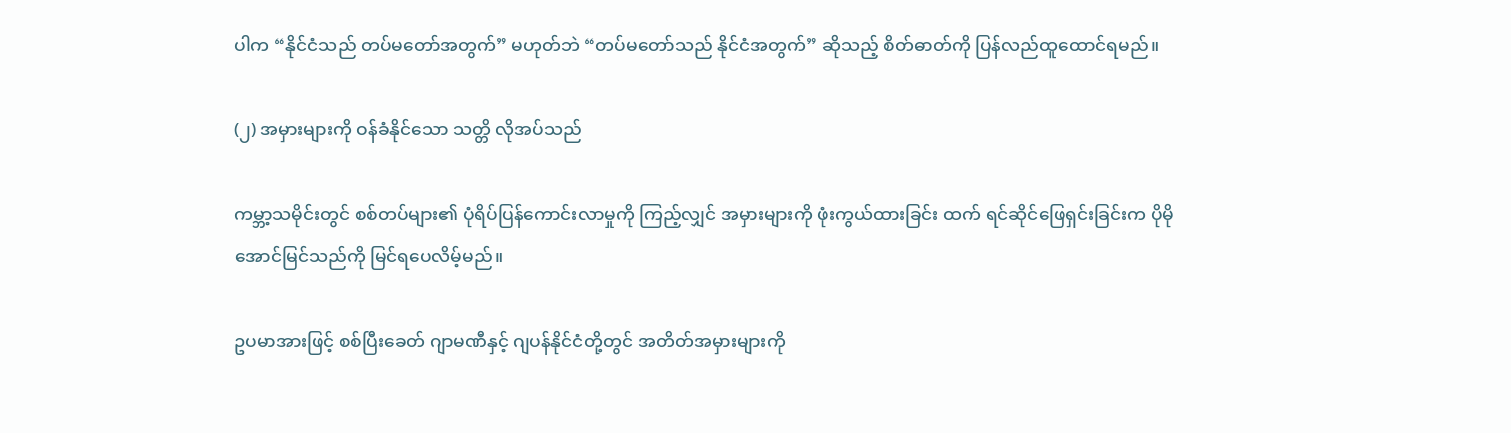ပါက “နိုင်ငံသည် တပ်မတော်အတွက်” မဟုတ်ဘဲ “တပ်မတော်သည် နိုင်ငံအတွက်” ဆိုသည့် စိတ်ဓာတ်ကို ပြန်လည်ထူထောင်ရမည်။

(၂) အမှားများကို ဝန်ခံနိုင်သော သတ္တိ လိုအပ်သည်

ကမ္ဘာ့သမိုင်းတွင် စစ်တပ်များ၏ ပုံရိပ်ပြန်ကောင်းလာမှုကို ကြည့်လျှင် အမှားများကို ဖုံးကွယ်ထားခြင်း ထက် ရင်ဆိုင်ဖြေရှင်းခြင်းက ပိုမို အောင်မြင်သည်ကို မြင်ရပေလိမ့်မည်။

ဥပမာအားဖြင့် စစ်ပြီးခေတ် ဂျာမဏီနှင့် ဂျပန်နိုင်ငံတို့တွင် အတိတ်အမှားများကို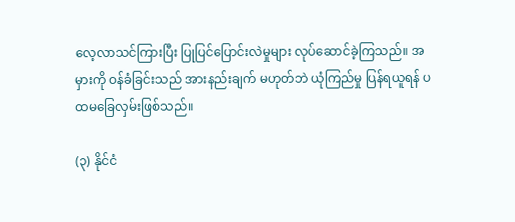လေ့လာသင်ကြားပြီး ပြုပြင်ပြောင်းလဲမှုများ လုပ်ဆောင်ခဲ့ကြသည်။ အမှားကို ဝန်ခံခြင်းသည် အားနည်းချက် မဟုတ်ဘဲ ယုံကြည်မှု ပြန်ရယူရန် ပထမခြေလှမ်းဖြစ်သည်။

(၃) နိုင်ငံ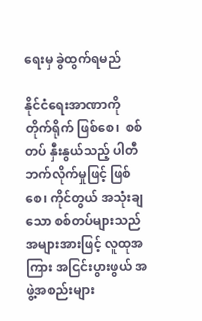ရေးမှ ခွဲထွက်ရမည်

နိုင်ငံရေးအာဏာကို တိုက်ရိုက် ဖြစ်စေ၊  စစ်တပ် နှီးနွယ်သည့် ပါတီဘက်လိုက်မှုဖြင့် ဖြစ်စေ၊ ကိုင်တွယ် အသုံးချသော စစ်တပ်များသည် အများအားဖြင့် လူထုအကြား အငြင်းပွားဖွယ် အဖွဲ့အစည်းများ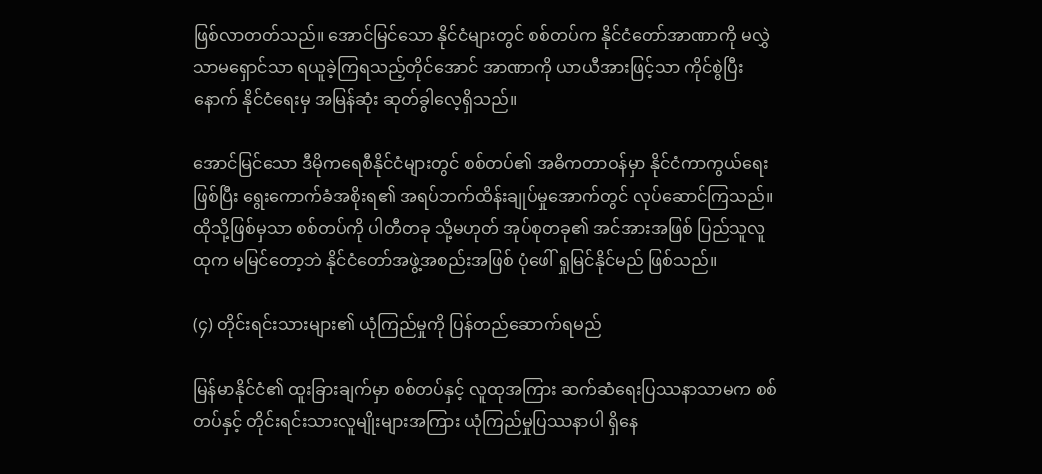ဖြစ်လာတတ်သည်။ အောင်မြင်သော နိုင်ငံများတွင် စစ်တပ်က နိုင်ငံတော်အာဏာကို မလွှဲသာမရှောင်သာ ရယူခဲ့ကြရသည့်တိုင်အောင် အာဏာကို ယာယီအားဖြင့်သာ ကိုင်စွဲပြီးနောက် နိုင်ငံရေးမှ အမြန်ဆုံး ဆုတ်ခွါလေ့ရှိသည်။

အောင်မြင်သော ဒီမိုကရေစီနိုင်ငံများတွင် စစ်တပ်၏ အဓိကတာဝန်မှာ နိုင်ငံကာကွယ်ရေးဖြစ်ပြီး ရွေးကောက်ခံအစိုးရ၏ အရပ်ဘက်ထိန်းချုပ်မှုအောက်တွင် လုပ်ဆောင်ကြသည်။ ထိုသို့ဖြစ်မှသာ စစ်တပ်ကို ပါတီတခု သို့မဟုတ် အုပ်စုတခု၏ အင်အားအဖြစ် ပြည်သူလူထုက မမြင်တော့ဘဲ နိုင်ငံတော်အဖွဲ့အစည်းအဖြစ် ပုံဖေါ် ရှုမြင်နိုင်မည် ဖြစ်သည်။

(၄) တိုင်းရင်းသားများ၏ ယုံကြည်မှုကို ပြန်တည်ဆောက်ရမည်

မြန်မာနိုင်ငံ၏ ထူးခြားချက်မှာ စစ်တပ်နှင့် လူထုအကြား ဆက်ဆံရေးပြဿနာသာမက စစ်တပ်နှင့် တိုင်းရင်းသားလူမျိုးများအကြား ယုံကြည်မှုပြဿနာပါ ရှိနေ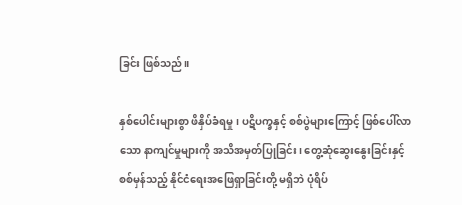ခြင်း ဖြစ်သည်။

နှစ်ပေါင်းများစွာ ဖိနှိပ်ခံရမှု၊ ပဋိပက္ခနှင့် စစ်ပွဲများကြောင့် ဖြစ်ပေါ်လာသော နာကျင်မှုများကို အသိအမှတ်ပြုခြင်း၊ တွေ့ဆုံဆွေးနွေးခြင်းနှင့် စစ်မှန်သည့် နိုင်ငံရေးအဖြေရှာခြင်းတို့ မရှိဘဲ ပုံရိပ်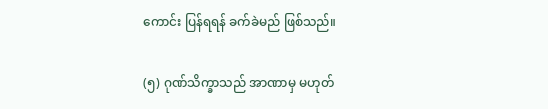ကောင်း ပြန်ရရန် ခက်ခဲမည် ဖြစ်သည်။

(၅) ဂုဏ်သိက္ခာသည် အာဏာမှ မဟုတ်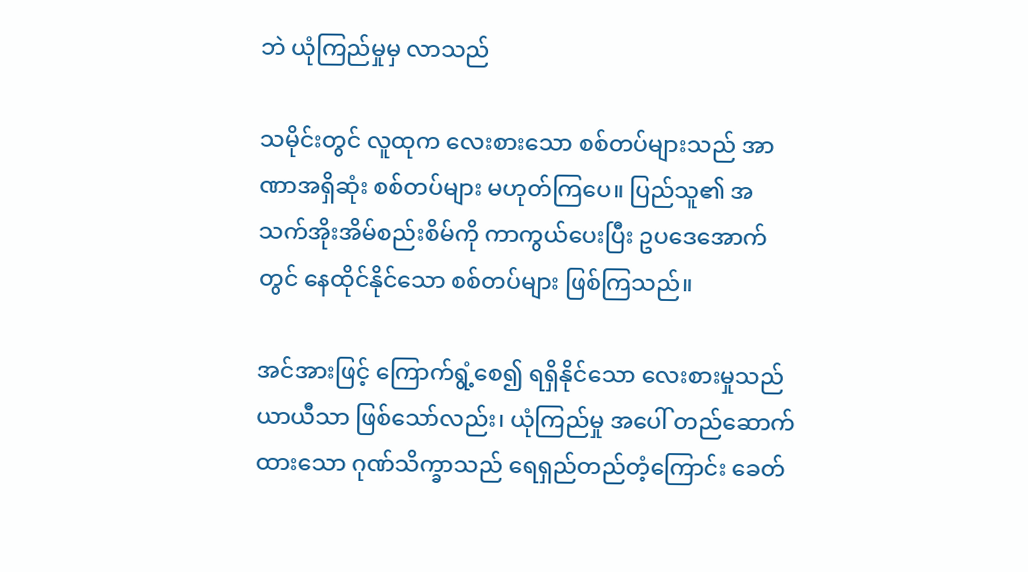ဘဲ ယုံကြည်မှုမှ လာသည်

သမိုင်းတွင် လူထုက လေးစားသော စစ်တပ်များသည် အာဏာအရှိဆုံး စစ်တပ်များ မဟုတ်ကြပေ။ ပြည်သူ၏ အသက်အိုးအိမ်စည်းစိမ်ကို ကာကွယ်ပေးပြီး ဥပဒေအောက်တွင် နေထိုင်နိုင်သော စစ်တပ်များ ဖြစ်ကြသည်။

အင်အားဖြင့် ကြောက်ရွံ့စေ၍ ရရှိနိုင်သော လေးစားမှုသည် ယာယီသာ ဖြစ်သော်လည်း၊ ယုံကြည်မှု အပေါ် တည်ဆောက်ထားသော ဂုဏ်သိက္ခာသည် ရေရှည်တည်တံ့ကြောင်း ခေတ်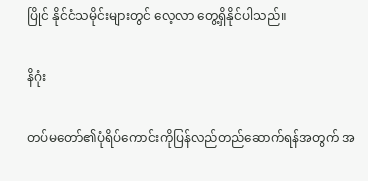ပြိုင် နိုင်ငံသမိုင်းများတွင် လေ့လာ တွေ့ရှိနိုင်ပါသည်။

နိဂုံး

တပ်မတော်၏ပုံရိပ်ကောင်းကိုပြန်လည်တည်ဆောက်ရန်အတွက် အ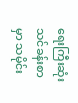ရေးကြီးဆုံးသင်ခန်းစာမှာ သမိုင်း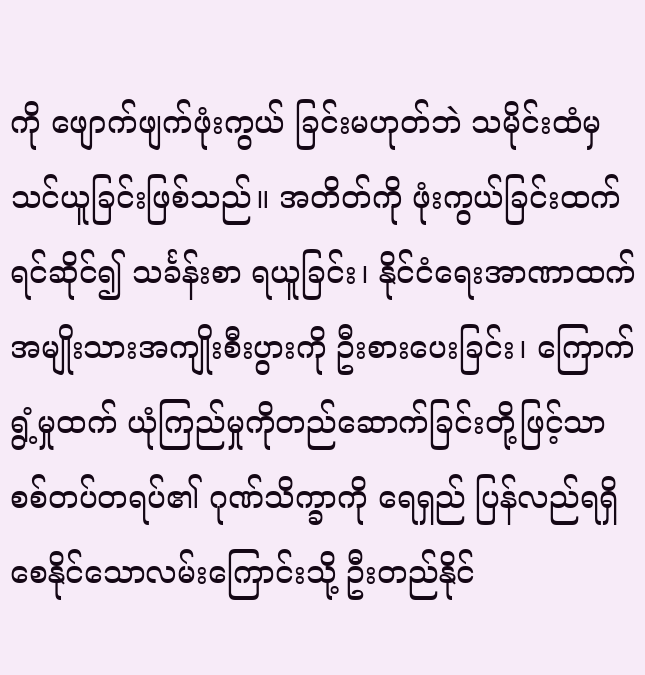ကို ဖျောက်ဖျက်ဖုံးကွယ် ခြင်းမဟုတ်ဘဲ သမိုင်းထံမှ သင်ယူခြင်းဖြစ်သည်။ အတိတ်ကို ဖုံးကွယ်ခြင်းထက် ရင်ဆိုင်၍ သင်္ခန်းစာ ရယူခြင်း၊ နိုင်ငံရေးအာဏာထက် အမျိုးသားအကျိုးစီးပွားကို ဦးစားပေးခြင်း၊ ကြောက်ရွံ့မှုထက် ယုံကြည်မှုကိုတည်ဆောက်ခြင်းတို့ဖြင့်သာ စစ်တပ်တရပ်၏ ဂုဏ်သိက္ခာကို ရေရှည် ပြန်လည်ရရှိစေနိုင်သောလမ်းကြောင်းသို့ ဦးတည်နိုင်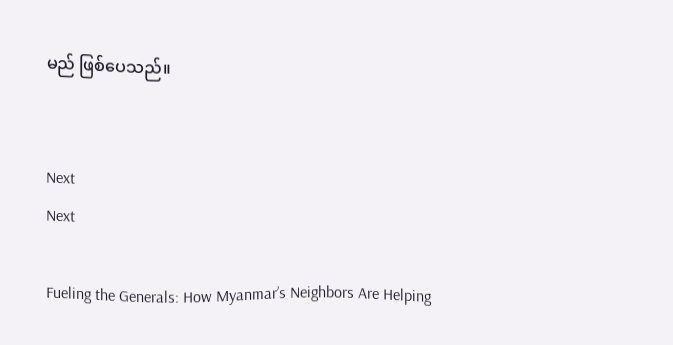မည် ဖြစ်ပေသည်။


Next
Next

Fueling the Generals: How Myanmar’s Neighbors Are Helping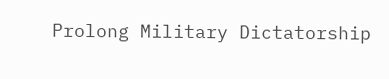Prolong Military Dictatorship